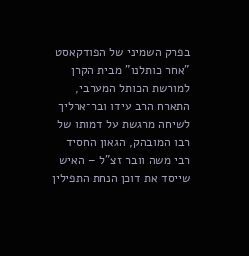בפרק השמיני של הפודקאסט "אחר כותלנו" מבית הקרן למורשת הכותל המערבי, התארח הרב עידו ובר־ארליך לשיחה מרגשת על דמותו של רבו המובהק, הגאון החסיד רבי משה וובר זצ"ל – האיש שייסד את דוכן הנחת התפילין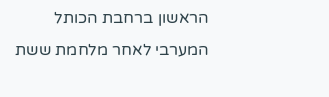הראשון ברחבת הכותל המערבי לאחר מלחמת ששת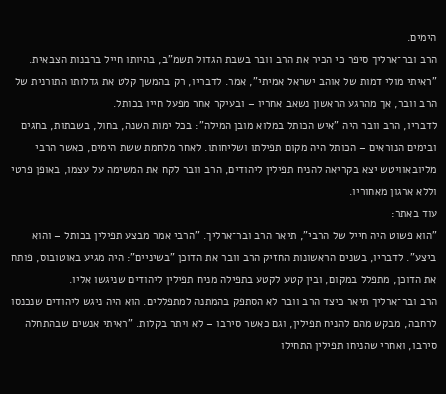הימים.
הרב ובר־ארליך סיפר כי הכיר את הרב וובר בשבת הגדול תשמ"ב, בהיותו חייל ברבנות הצבאית. "ראיתי מולי דמות של אוהב ישראל אמיתי", אמר. לדבריו, רק בהמשך קלט את גדלותו התורנית של הרב וובר, אך מהרגע הראשון נשאב אחריו – ובעיקר אחר מפעל חייו בכותל.
לדבריו, הרב וובר היה "איש הכותל במלוא מובן המילה": בכל ימות השנה, בחול, בשבתות, בחגים ובימים הנוראים – הכותל היה מקום תפילתו ושליחותו. לאחר מלחמת ששת הימים, כאשר הרבי מליובאוויטש יצא בקריאה להניח תפילין ליהודים, הרב וובר לקח את המשימה על עצמו, באופן פרטי וללא ארגון מאחוריו.
עוד באתר:
"הוא פשוט היה חייל של הרבי", תיאר הרב ובר־ארליך. "הרבי אמר מבצע תפילין בכותל – והוא ביצע". לדבריו, בשנים הראשונות החזיק הרב וובר את הדוכן "בשיניים": היה מגיע באוטובוס, פותח את הדוכן, מתפלל במקום, ובין קטע לקטע בתפילה מניח תפילין ליהודים שניגשו אליו.
הרב ובר־ארליך תיאר כיצד הרב וובר לא הסתפק בהמתנה למתפללים. הוא היה ניגש ליהודים שנכנסו לרחבה, מבקש מהם להניח תפילין, וגם כאשר סירבו – לא ויתר בקלות. "ראיתי אנשים שבהתחלה סירבו, ואחרי שהניחו תפילין התחילו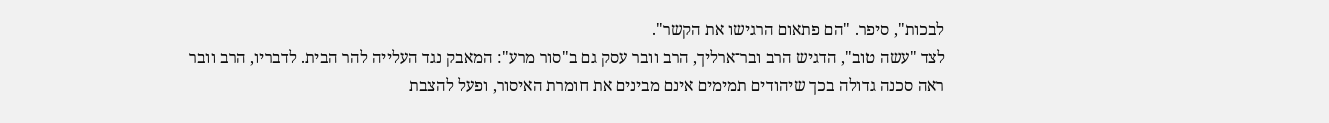לבכות", סיפר. "הם פתאום הרגישו את הקשר".
לצד "עשה טוב", הדגיש הרב ובר־ארליך, הרב וובר עסק גם ב"סור מרע": המאבק נגד העלייה להר הבית. לדבריו, הרב וובר ראה סכנה גדולה בכך שיהודים תמימים אינם מבינים את חומרת האיסור, ופעל להצבת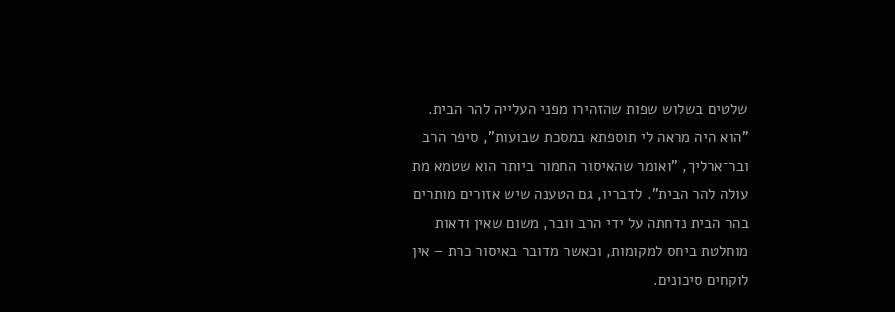שלטים בשלוש שפות שהזהירו מפני העלייה להר הבית.
"הוא היה מראה לי תוספתא במסכת שבועות", סיפר הרב ובר־ארליך, "ואומר שהאיסור החמור ביותר הוא שטמא מת עולה להר הבית". לדבריו, גם הטענה שיש אזורים מותרים בהר הבית נדחתה על ידי הרב וובר, משום שאין ודאות מוחלטת ביחס למקומות, וכאשר מדובר באיסור כרת – אין לוקחים סיכונים.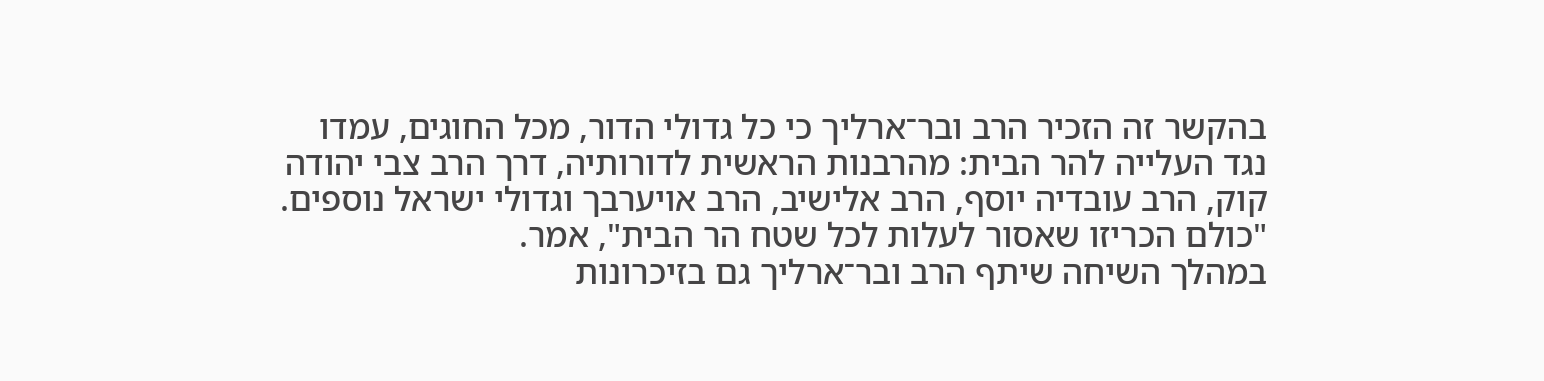בהקשר זה הזכיר הרב ובר־ארליך כי כל גדולי הדור, מכל החוגים, עמדו נגד העלייה להר הבית: מהרבנות הראשית לדורותיה, דרך הרב צבי יהודה קוק, הרב עובדיה יוסף, הרב אלישיב, הרב אויערבך וגדולי ישראל נוספים. "כולם הכריזו שאסור לעלות לכל שטח הר הבית", אמר.
במהלך השיחה שיתף הרב ובר־ארליך גם בזיכרונות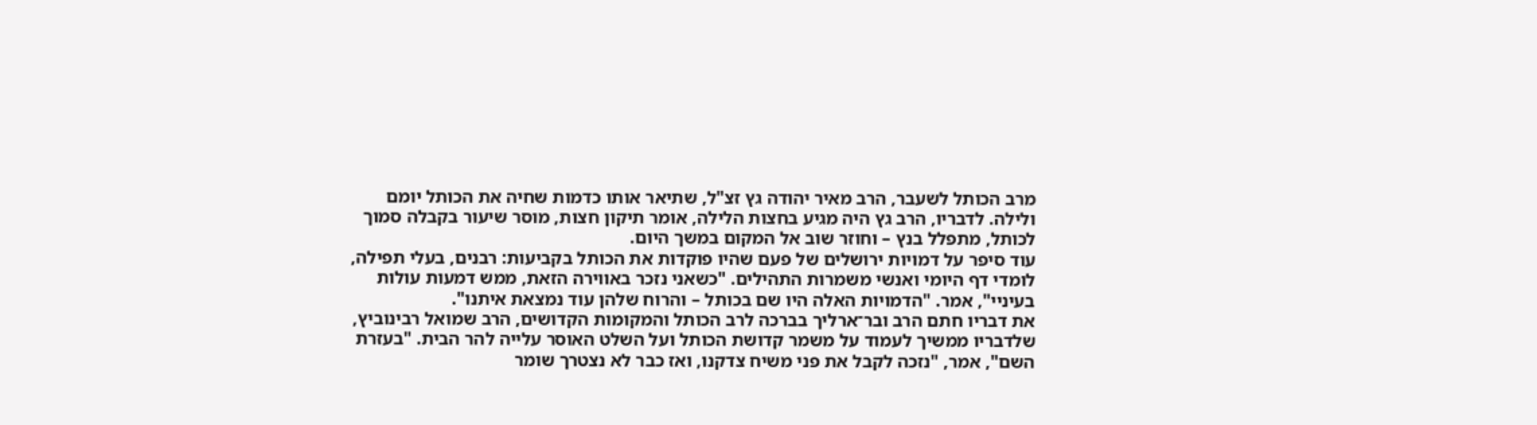מרב הכותל לשעבר, הרב מאיר יהודה גץ זצ"ל, שתיאר אותו כדמות שחיה את הכותל יומם ולילה. לדבריו, הרב גץ היה מגיע בחצות הלילה, אומר תיקון חצות, מוסר שיעור בקבלה סמוך לכותל, מתפלל בנץ – וחוזר שוב אל המקום במשך היום.
עוד סיפר על דמויות ירושלים של פעם שהיו פוקדות את הכותל בקביעות: רבנים, בעלי תפילה, לומדי דף היומי ואנשי משמרות התהילים. "כשאני נזכר באווירה הזאת, ממש דמעות עולות בעיניי", אמר. "הדמויות האלה היו שם בכותל – והרוח שלהן עוד נמצאת איתנו".
את דבריו חתם הרב ובר־ארליך בברכה לרב הכותל והמקומות הקדושים, הרב שמואל רבינוביץ, שלדבריו ממשיך לעמוד על משמר קדושת הכותל ועל השלט האוסר עלייה להר הבית. "בעזרת השם", אמר, "נזכה לקבל את פני משיח צדקנו, ואז כבר לא נצטרך שומר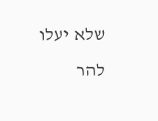שלא יעלו להר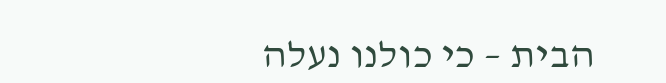הבית – כי כולנו נעלה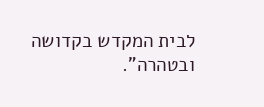לבית המקדש בקדושה ובטהרה".